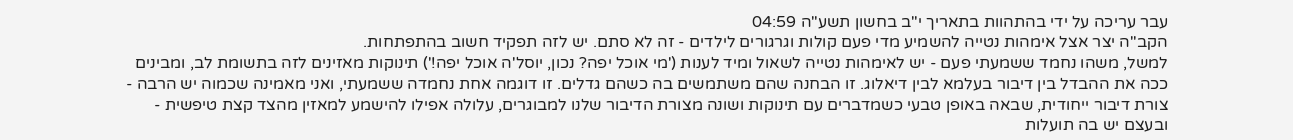עבר עריכה על ידי בהתהוות בתאריך י"ב בחשון תשע"ה 04:59
הקב"ה יצר אצל אימהות נטייה להשמיע מדי פעם קולות וגרגורים לילדים - זה לא סתם. יש לזה תפקיד חשוב בהתפתחות.
למשל, משהו נחמד ששמעתי פעם - יש לאימהות נטייה לשאול ומיד לענות ('מי אוכל יפה? נכון, יוסל'ה אוכל יפה!') תינוקות מאזינים לזה בתשומת לב, ומבינים ככה את ההבדל בין דיבור בעלמא לבין דיאלוג. זו הבחנה שהם משתמשים בה כשהם גדלים. זו דוגמה אחת נחמדה ששמעתי, ואני מאמינה שכמוה יש הרבה - צורת דיבור ייחודית, שבאה באופן טבעי כשמדברים עם תינוקות ושונה מצורת הדיבור שלנו למבוגרים, עלולה אפילו להישמע למאזין מהצד קצת טיפשית - ובעצם יש בה תועלות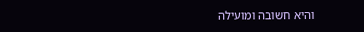והיא חשובה ומועילה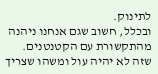לתינוק.
ובכלל, חשוב שגם אנחנו ניהנה מהתקשורת עם הקטנטנים. שזה לא יהיה עול ומשהו שצריך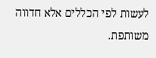לעשות לפי הכללים אלא חדווה משותפת.